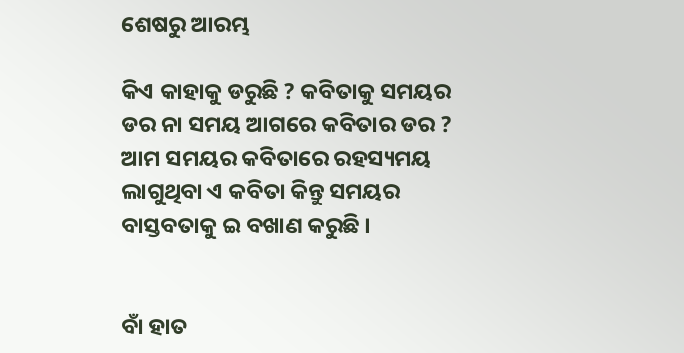ଶେଷରୁ ଆରମ୍ଭ

କିଏ କାହାକୁ ଡରୁଛି ? କବିତାକୁ ସମୟର ଡର ନା ସମୟ ଆଗରେ କବିତାର ଡର ? ଆମ ସମୟର କବିତାରେ ରହସ୍ୟମୟ ଲାଗୁଥିବା ଏ କବିତା କିନ୍ତୁ ସମୟର ବାସ୍ତବତାକୁ ଇ ବଖାଣ କରୁଛି ।


ବାଁ ହାତ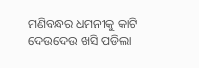ମଣିବନ୍ଧର ଧମନୀକୁ କାଟି ଦେଉଦେଉ ଖସି ପଡିଲା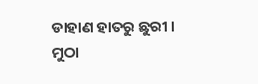ଡାହାଣ ହାତରୁ ଛୁରୀ । ମୁଠା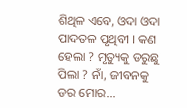ଶିଥିଳ ଏବେ, ଓଦା ଓଦା ପାଦତଳ ପୃଥିବୀ । କଣ ହେଲା ? ମୃତ୍ୟୁକୁ ଡରୁଛୁ ପିଲା ? ନାଁ, ଜୀବନକୁ ଡର ମୋର...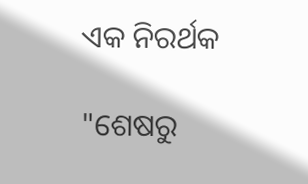ଏକ ନିରର୍ଥକ

"ଶେଷରୁ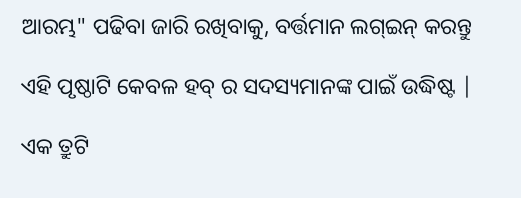ଆରମ୍ଭ" ପଢିବା ଜାରି ରଖିବାକୁ, ବର୍ତ୍ତମାନ ଲଗ୍ଇନ୍ କରନ୍ତୁ

ଏହି ପୃଷ୍ଠାଟି କେବଳ ହବ୍ ର ସଦସ୍ୟମାନଙ୍କ ପାଇଁ ଉଦ୍ଧିଷ୍ଟ |

ଏକ ତ୍ରୁଟି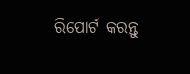ରିପୋର୍ଟ କରନ୍ତୁ